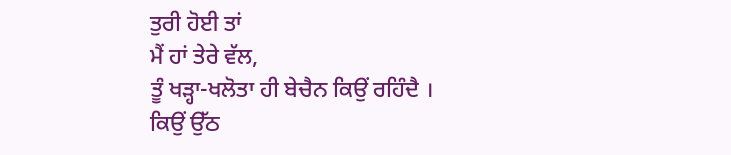ਤੁਰੀ ਹੋਈ ਤਾਂ
ਮੈਂ ਹਾਂ ਤੇਰੇ ਵੱਲ,
ਤੂੰ ਖੜ੍ਹਾ-ਖਲੋਤਾ ਹੀ ਬੇਚੈਨ ਕਿਉਂ ਰਹਿੰਦੈ ।
ਕਿਉਂ ਉੱਠ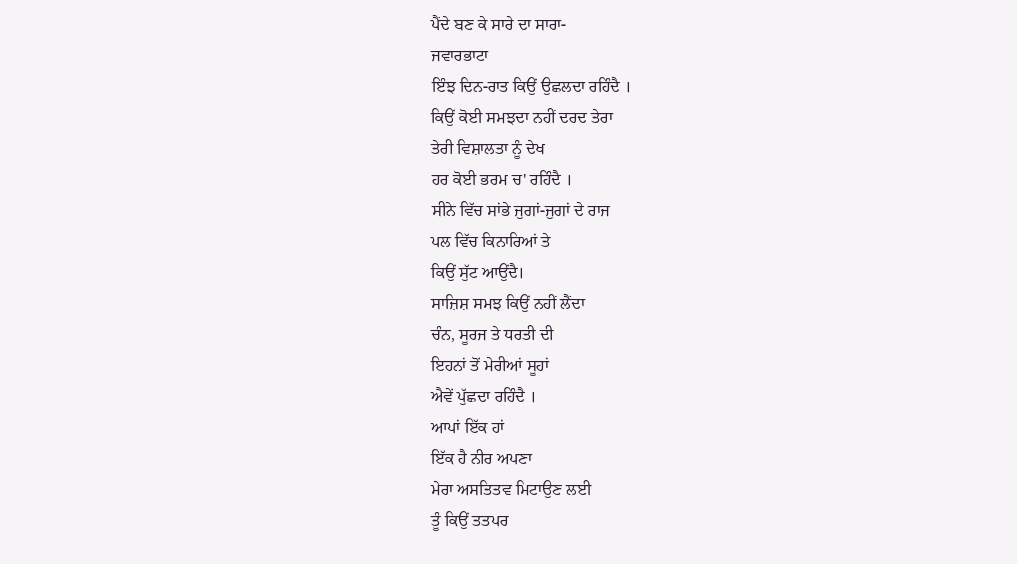ਪੈਂਦੇ ਬਣ ਕੇ ਸਾਰੇ ਦਾ ਸਾਰਾ-
ਜਵਾਰਭਾਟਾ
ਇੰਝ ਦਿਨ-ਰਾਤ ਕਿਉਂ ਉਛਲਦਾ ਰਹਿੰਦੈ ।
ਕਿਉਂ ਕੋਈ ਸਮਝਦਾ ਨਹੀਂ ਦਰਦ ਤੇਰਾ
ਤੇਰੀ ਵਿਸ਼ਾਲਤਾ ਨੂੰ ਦੇਖ
ਹਰ ਕੋਈ ਭਰਮ ਚ' ਰਹਿੰਦੈ ।
ਸੀਨੇ ਵਿੱਚ ਸਾਂਭੇ ਜੁਗਾਂ-ਜੁਗਾਂ ਦੇ ਰਾਜ
ਪਲ ਵਿੱਚ ਕਿਨਾਰਿਆਂ ਤੇ
ਕਿਉਂ ਸੁੱਟ ਆਉਂਦੈ।
ਸਾਜ਼ਿਸ਼ ਸਮਝ ਕਿਉਂ ਨਹੀਂ ਲੈਂਦਾ
ਚੰਨ, ਸੂਰਜ ਤੇ ਧਰਤੀ ਦੀ
ਇਹਨਾਂ ਤੋਂ ਮੇਰੀਆਂ ਸੂਹਾਂ
ਐਵੇਂ ਪੁੱਛਦਾ ਰਹਿੰਦੈ ।
ਆਪਾਂ ਇੱਕ ਹਾਂ
ਇੱਕ ਹੈ ਨੀਰ ਅਪਣਾ
ਮੇਰਾ ਅਸਤਿਤਵ ਮਿਟਾਉਣ ਲਈ
ਤੂੰ ਕਿਉਂ ਤਤਪਰ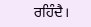ਰਹਿੰਦੈ।